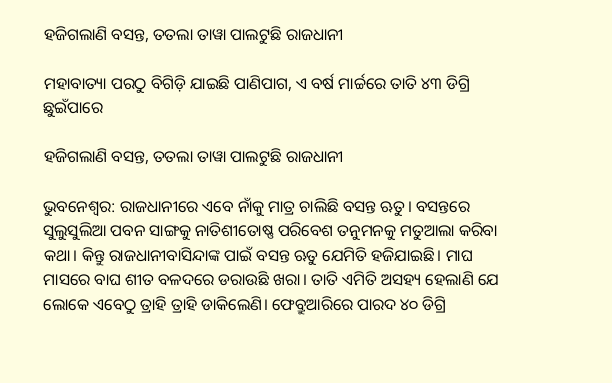ହଜିଗଲାଣି ବସନ୍ତ, ତତଲା ତାୱା ପାଲଟୁଛି ରାଜଧାନୀ

ମହାବାତ୍ୟା ପରଠୁ ବିଗିଡ଼ି ଯାଇଛି ପାଣିପାଗ, ଏ ବର୍ଷ ମାର୍ଚ୍ଚରେ ତାତି ୪୩ ଡିଗ୍ରି ଛୁଇଁପାରେ

ହଜିଗଲାଣି ବସନ୍ତ, ତତଲା ତାୱା ପାଲଟୁଛି ରାଜଧାନୀ

ଭୁବନେଶ୍ବର: ରାଜଧାନୀରେ ଏବେ ନାଁକୁ ମାତ୍ର ଚାଲିଛି ବସନ୍ତ ଋତୁ। ବସନ୍ତରେ ସୁଲୁସୁଲିଆ ପବନ ସାଙ୍ଗକୁ ନାତିଶୀତୋଷ୍ଣ ପରିବେଶ ତନୁମନକୁ ମତୁଆଲା କରିବା କଥା। କିନ୍ତୁ ରାଜଧାନୀବାସିନ୍ଦାଙ୍କ ପାଇଁ ବସନ୍ତ ଋତୁ ଯେମିତି ହଜିଯାଇଛି। ମାଘ ମାସରେ ବାଘ ଶୀତ ବଳଦରେ ଡରାଉଛି ଖରା। ତାତି ଏମିତି ଅସହ୍ୟ ହେଲାଣି ଯେ ଲୋକେ ଏବେଠୁ ତ୍ରାହି ତ୍ରାହି ଡାକିଲେଣି। ଫେବ୍ରୁଆରିରେ ପାରଦ ୪୦ ଡିଗ୍ରି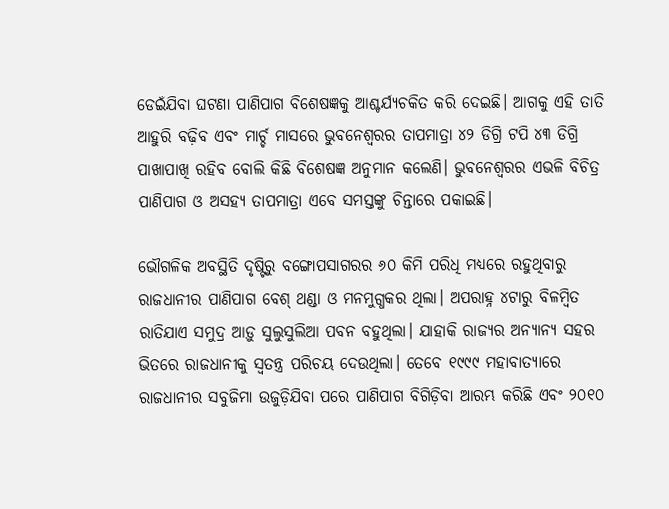ଡେଇଁଯିବା ଘଟଣା ପାଣିପାଗ ବିଶେଷଜ୍ଞକୁ ଆଶ୍ଚର୍ଯ୍ୟଚକିତ କରି ଦେଇଛି। ଆଗକୁ ଏହି ତାତି ଆହୁରି ବଢ଼ିବ ଏବଂ ମାର୍ଚ୍ଚ ମାସରେ ଭୁବନେଶ୍ବରର ତାପମାତ୍ରା ୪୨ ଡିଗ୍ରି ଟପି ୪୩ ଡିଗ୍ରି ପାଖାପାଖି ରହିବ ବୋଲି କିଛି ବିଶେଷଜ୍ଞ ଅନୁମାନ କଲେଣି। ଭୁବନେଶ୍ବରର ଏଭଳି ବିଚିତ୍ର ପାଣିପାଗ ଓ ଅସହ୍ୟ ତାପମାତ୍ରା ଏବେ ସମସ୍ତଙ୍କୁ ଚିନ୍ତାରେ ପକାଇଛି।

ଭୌଗଳିକ ଅବସ୍ଥିତି ଦୃଷ୍ଟିରୁ ବଙ୍ଗୋପସାଗରର ୬୦ କିମି ପରିଧି ମଧ୍ୟରେ ରହୁଥିବାରୁ ରାଜଧାନୀର ପାଣିପାଗ ବେଶ୍‌ ଥଣ୍ଡା ଓ ମନମୁଗ୍ଧକର ଥିଲା। ଅପରାହ୍ନ ୪ଟାରୁ ବିଳମ୍ବିତ ରାତିଯାଏ ସମୁଦ୍ର ଆଡ଼ୁ ସୁଲୁସୁଲିଆ ପବନ ବହୁଥିଲା। ଯାହାକି ରାଜ୍ୟର ଅନ୍ୟାନ୍ୟ ସହର ଭି‌ତରେ ରାଜଧାନୀକୁ ସ୍ବତନ୍ତ୍ର ପରିଚୟ ଦେଉଥିଲା। ତେବେ ୧୯୯୯ ମହାବାତ୍ୟାରେ ରାଜଧାନୀର ସବୁଜିମା ଉଜୁଡ଼ିଯିବା ପରେ ପାଣିପାଗ ବିଗିଡ଼ିବା ଆରମ୍ଭ କରିଛି ଏବଂ ୨୦୧୦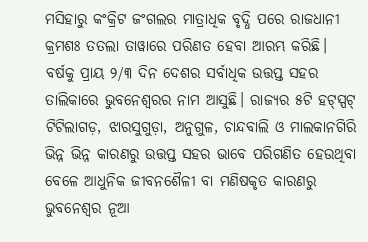ମସିହାରୁ କଂକ୍ରିଟ ଜଂଗଲର ମାତ୍ରାଧିକ ବୃଦ୍ଧି ପରେ ରାଜଧାନୀ କ୍ରମଶଃ ତତଲା ତାୱାରେ ପରିଣତ ହେବା ଆରମ୍ଭ କରିଛି। ବର୍ଷକୁ ପ୍ରାୟ ୨/୩ ଦିନ ଦେଶର ସର୍ବାଧିକ ଉତ୍ତପ୍ତ ସହର ତାଲିକାରେ ଭୁବନେଶ୍ବରର ନାମ ଆସୁଛି। ରାଜ୍ୟର ୫ଟି ହଟ୍‌ସ୍ପଟ୍‌ ଟିଟିଲାଗଡ଼, ଝାରସୁଗୁଡ଼ା, ଅନୁଗୁଳ, ଚାନ୍ଦବାଲି ଓ ମାଲକାନଗିରି ଭିନ୍ନ ଭିନ୍ନ କାରଣରୁ ଉତ୍ତପ୍ତ ସହର ଭାବେ ପରିଗଣିତ ହେଉଥିବା ବେଳେ ଆଧୁନିକ ଜୀବନଶୈଳୀ ବା ମଣିଷକୃତ କାରଣରୁ ଭୁବନେଶ୍ବର ନୂଆ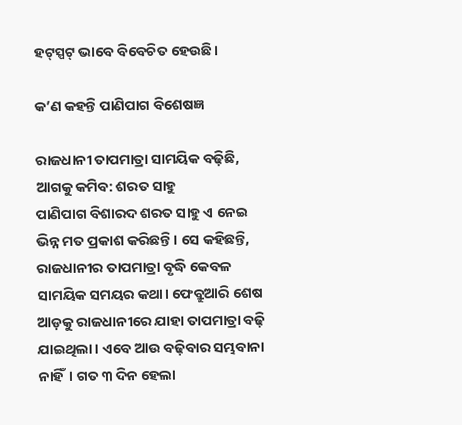ହଟ୍‌ସ୍ପଟ୍‌ ଭାବେ ବିବେଚିତ ହେଉଛି।

କ’ଣ କହନ୍ତି ପାଣିପାଗ ବିଶେଷଜ୍ଞ

ରାଜଧାନୀ ତାପମାତ୍ରା ସାମୟିକ ବଢ଼ିଛି, ଆଗକୁ କମିବ: ଶରତ ସାହୁ
ପାଣିପାଗ ବିଶାରଦ ଶରତ ସାହୁ ଏ ନେଇ ଭିନ୍ନ ମତ ପ୍ରକାଶ କରିଛନ୍ତି। ସେ କହିଛନ୍ତି, ରାଜଧାନୀର ତାପମାତ୍ରା ବୃଦ୍ଧି କେବଳ ସାମୟିକ ସମୟର କଥା। ଫେବ୍ରୁଆରି ଶେଷ ଆଡ଼କୁ ରାଜଧାନୀରେ ଯାହା ତାପମାତ୍ରା ବଢ଼ି ଯାଇଥିଲା। ଏବେ ଆଉ ବଢ଼ିବାର ସମ୍ଭବାନା ନାହିଁ। ଗତ ୩ ଦିନ ହେଲା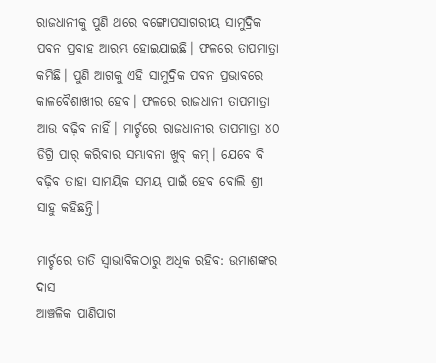ରାଜଧାନୀକୁ ପୁଣି ଥରେ ବଙ୍ଗୋପସାଗରୀୟ ସାମୁଦ୍ରିକ ପବନ ପ୍ରବାହ ଆରମ୍ଭ ହୋଇଯାଇଛି। ଫଳରେ ତାପମାତ୍ରା କମିଛି। ପୁଣି ଆଗକୁ ଏହି ସାମୁଦ୍ରିକ ପବନ ପ୍ରଭାବରେ କାଳବୈଶାଖୀର ହେବ। ଫଳରେ ରାଜଧାନୀ ତାପମାତ୍ରା ଆଉ ବଢ଼ିବ ନାହିଁ। ମାର୍ଚ୍ଚରେ ରାଜଧାନୀର ତାପମାତ୍ରା ୪୦ ଡିଗ୍ରି ପାର୍‌ କରିବାର ସମ୍ଭାବନା ଖୁବ୍ କମ୍‌। ଯେବେ ବି ବଢ଼ିବ ତାହା ସାମୟିକ ସମୟ ପାଇଁ ହେବ ବୋଲି ଶ୍ରୀ ସାହୁ କହିଛନ୍ତି।

ମାର୍ଚ୍ଚରେ ତାତି ସ୍ବାଭାବିକଠାରୁ ଅଧିକ ରହିବ: ଉମାଶଙ୍କର ଦାସ
ଆଞ୍ଚଳିକ ପାଣିପାଗ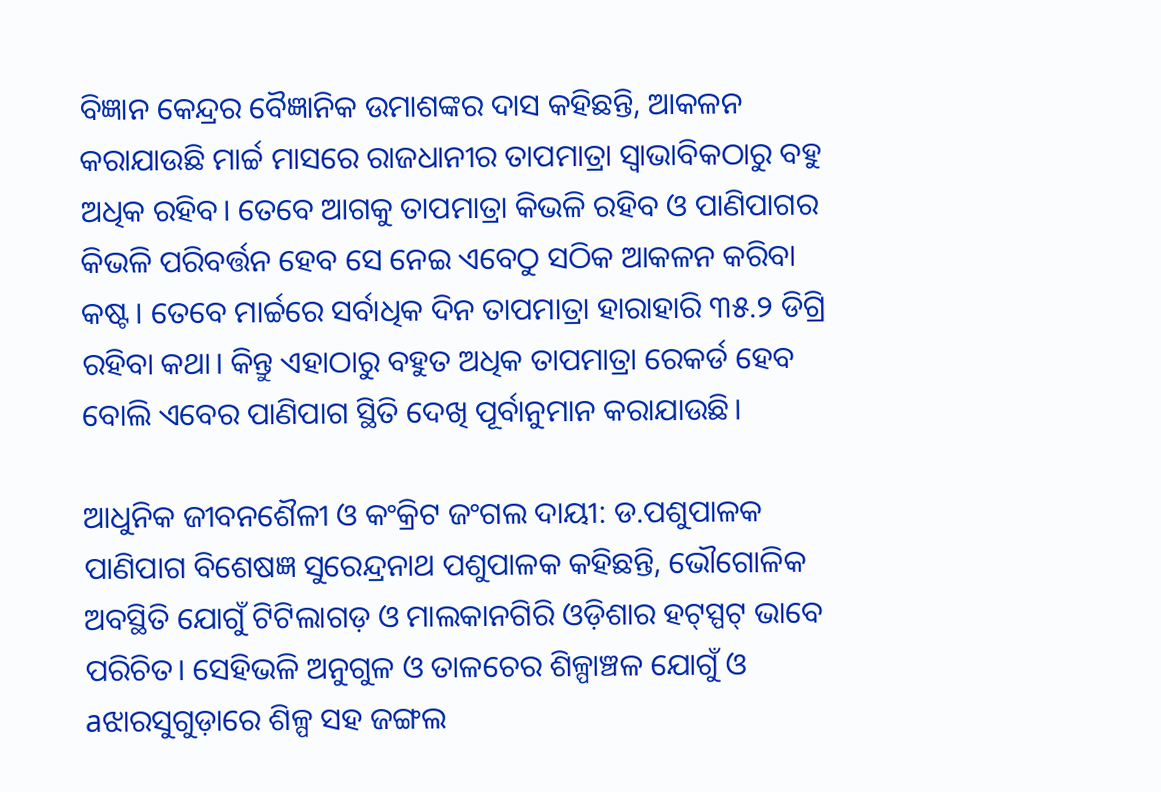ବିଜ୍ଞାନ କେନ୍ଦ୍ରର ବୈଜ୍ଞାନିକ ଉମାଶଙ୍କର ଦାସ କହିଛନ୍ତି, ଆକଳନ କରାଯାଉଛି ମାର୍ଚ୍ଚ ମାସରେ ରାଜଧାନୀର ତାପମାତ୍ରା ସ୍ବାଭାବିକଠାରୁ ବହୁ ଅଧିକ ରହିବ। ତେବେ ଆଗକୁ ତାପମାତ୍ରା କିଭଳି ରହିବ ଓ ପାଣିପାଗର କିଭଳି ପରିବର୍ତ୍ତନ ହେବ ସେ ନେଇ ଏବେଠୁ ସଠିକ ଆକଳନ କରିବା କଷ୍ଟ। ତେବେ ମାର୍ଚ୍ଚରେ ସର୍ବାଧିକ ଦିନ ତାପମା‌ତ୍ରା ହାରାହାରି ୩୫.୨ ଡିଗ୍ରି ରହିବା କଥା। କିନ୍ତୁ ଏହାଠାରୁ ବହୁତ ଅଧିକ ତାପମାତ୍ରା ରେକର୍ଡ ହେବ ବୋଲି ଏବେର ପାଣିପାଗ ସ୍ଥିତି ଦେଖି ପୂର୍ବାନୁମାନ କରାଯାଉଛି।

ଆଧୁନିକ ଜୀବନଶୈଳୀ ଓ କଂକ୍ରିଟ ଜଂଗଲ ଦାୟୀ: ଡ.ପଶୁପାଳକ
ପାଣିପାଗ ବିଶେଷଜ୍ଞ ସୁରେନ୍ଦ୍ରନାଥ ପଶୁପାଳକ କହିଛନ୍ତି, ଭୌଗୋଳିକ ଅବସ୍ଥିତି ଯୋଗୁଁ ଟିଟିଲାଗଡ଼ ଓ ମାଲକାନଗିରି ଓଡ଼ିଶାର ହଟ୍‌ସ୍ପଟ୍‌ ଭାବେ ପରିଚିତ। ସେହିଭଳି ଅନୁଗୁଳ ଓ ତାଳଚେର ଶିଳ୍ପାଞ୍ଚଳ ଯୋଗୁଁ ଓ aଝାରସୁଗୁଡ଼ାରେ ଶିଳ୍ପ ସହ ଜଙ୍ଗଲ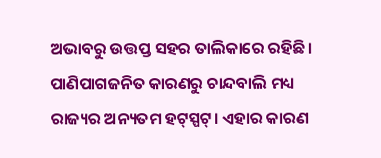ଅଭାବରୁ ଉତ୍ତପ୍ତ ସହର‌ ତାଲିକାରେ ରହିଛି। ପାଣିପାଗଜନିତ କାରଣରୁ ଚାନ୍ଦବାଲି ମଧ୍ୟ ରାଜ୍ୟର ଅନ୍ୟତମ ହଟ୍‌ସ୍ପଟ୍‌। ଏହାର କାରଣ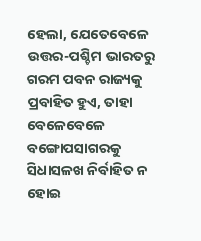ହେଲା, ଯେତେବେଳେ ଉତ୍ତର-ପଶ୍ଚିମ ଭାରତରୁ ଗରମ ପବନ ରାଜ୍ୟକୁ ପ୍ରବାହିତ ହୁଏ, ତାହା ବେଳେବେଳେ ବଙ୍ଗୋପସାଗରକୁ ସିଧାସଳଖ ନିର୍ବାହିତ ନ ହୋଇ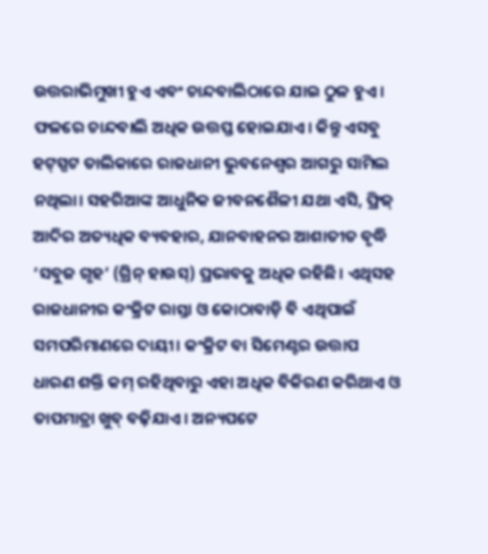ଉତ୍ତରାଭିମୁଖୀ ହୁଏ ଏବଂ ଚାନ୍ଦବାଲିଠାରେ ଯାଇ ଠୁଳ ହୁଏ। ଫଳରେ ଚାନ୍ଦବାଲି ଅଧିକ ଉତ୍ତପ୍ତ ହୋଇଯାଏ। କିନ୍ତୁ ଏସବୁ ହଟ୍‌ସ୍ପଟ ତାଲିକାରେ ରାଜଧାନୀ ଭୁବନେଶ୍ବର ଆଗରୁ ସାମିଲ ନଥିଲା। ସହରିଆଙ୍କ ଆଧୁନିକ ଜୀବନଶୈଳୀ ଯଥା ଏସି, ଫ୍ରିଜ୍‌ ଆଦିର ଅତ୍ୟଧିକ ବ୍ୟବହାର, ଯାନବାହନର ଆଶାତୀତ ବୃଦ୍ଧି ‘ସବୁଜ ଗୃହ’ (ଗ୍ରିନ୍‌ ହାଉସ୍) ପ୍ରଭାବକୁ ଅଧିକ ରହିଛି। ଏଥିସହ ରାଜଧାନୀର କଂକ୍ରିଟ ରାସ୍ତା ଓ କୋଠାବାଡ଼ି ବି ଏଥିପାଇଁ ସମପରିମାଣରେ ଦାୟୀ। କଂକ୍ରିଟ ବା ସିମେଣ୍ଟର ଉତ୍ତାପ ଧାରଣ ଶକ୍ତି କମ୍‌ ରହିଥିବାରୁ ଏହା ଅଧିକ ବିକିରଣ କରିଥାଏ ଓ ତାପମାତ୍ରା ଖୁବ୍‌ ବଢ଼ିଯାଏ। ଅନ୍ୟପଟେ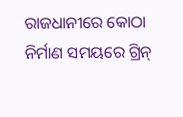ରାଜଧାନୀରେ କୋଠା ନିର୍ମାଣ ସମୟରେ ଗ୍ରିନ୍‌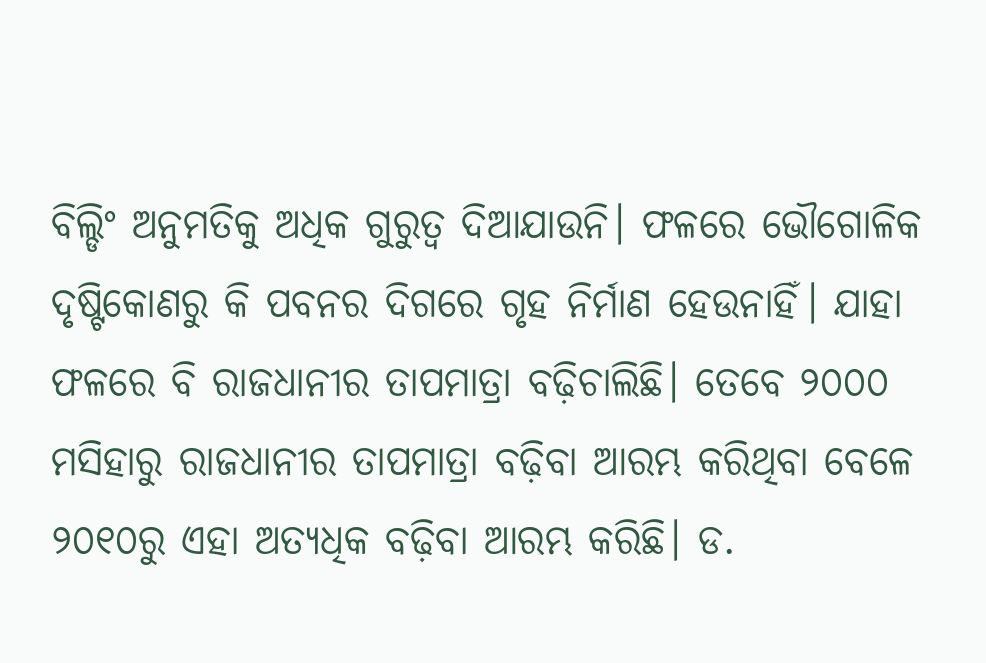ବିଲ୍ଡିଂ ଅନୁମତିକୁ ଅଧିକ ଗୁରୁତ୍ବ ଦିଆଯାଉନି। ଫଳରେ ଭୌଗୋଳିକ ଦୃଷ୍ଟିକୋଣରୁ କି ପବନର ଦିଗରେ ଗୃହ ନିର୍ମାଣ ହେଉନାହିଁ। ଯାହା ଫଳରେ ‌ବି ରାଜଧାନୀର ତାପମାତ୍ରା ବଢ଼ିଚାଲିଛି। ତେବେ ୨୦୦୦ ମସିହାରୁ ରାଜଧାନୀର ତାପମାତ୍ରା ବଢ଼ିବା ଆରମ୍ଭ କରିଥିବା ବେଳେ ୨୦୧୦ରୁ ଏହା ଅତ୍ୟଧିକ ବଢ଼ିବା ଆରମ୍ଭ କରିଛି। ଡ.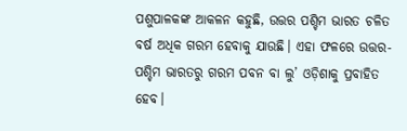ପଶୁପାଳକଙ୍କ ଆକଳନ କହୁଛି, ଉତ୍ତର ପଶ୍ଚିମ ଭାରତ ଚଳିତ ବର୍ଷ ଅଧିକ ଗରମ ହେବାକୁ ଯାଉଛି। ଏହା ଫଳରେ ଉତ୍ତର-ପଶ୍ଚିମ ଭାରତରୁ ଗରମ ପବନ ବା ଲୁ’ ଓଡ଼ିଶାକୁ ପ୍ରବ‌ାହିତ ହେବ।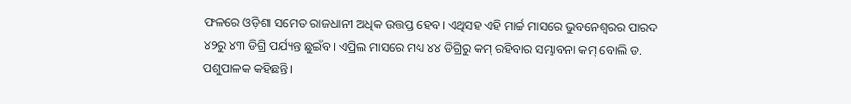ଫଳରେ ଓଡ଼ିଶା ସମେତ ରାଜଧାନୀ ଅଧିକ ଉତ୍ତପ୍ତ ହେବ। ଏଥିସହ ଏହି ମାର୍ଚ୍ଚ ମାସରେ ଭୁବନେଶ୍ବରର ପାରଦ ୪୨ରୁ ୪୩ ଡିଗ୍ରି ପର୍ଯ୍ୟନ୍ତ ଛୁଇଁବ। ଏପ୍ରିଲ ମାସରେ ମଧ୍ୟ ୪୪ ଡିଗ୍ରିରୁ କମ୍‌ ରହିବାର ସମ୍ଭାବନା କମ୍‌ ବୋଲି ଡ. ପଶୁପାଳକ କହିଛନ୍ତି।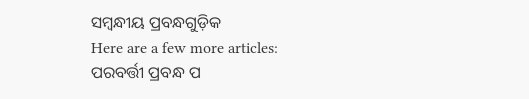ସମ୍ବନ୍ଧୀୟ ପ୍ରବନ୍ଧଗୁଡ଼ିକ
Here are a few more articles:
ପରବର୍ତ୍ତୀ ପ୍ରବନ୍ଧ ପ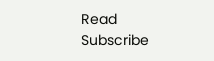Read
Subscribe